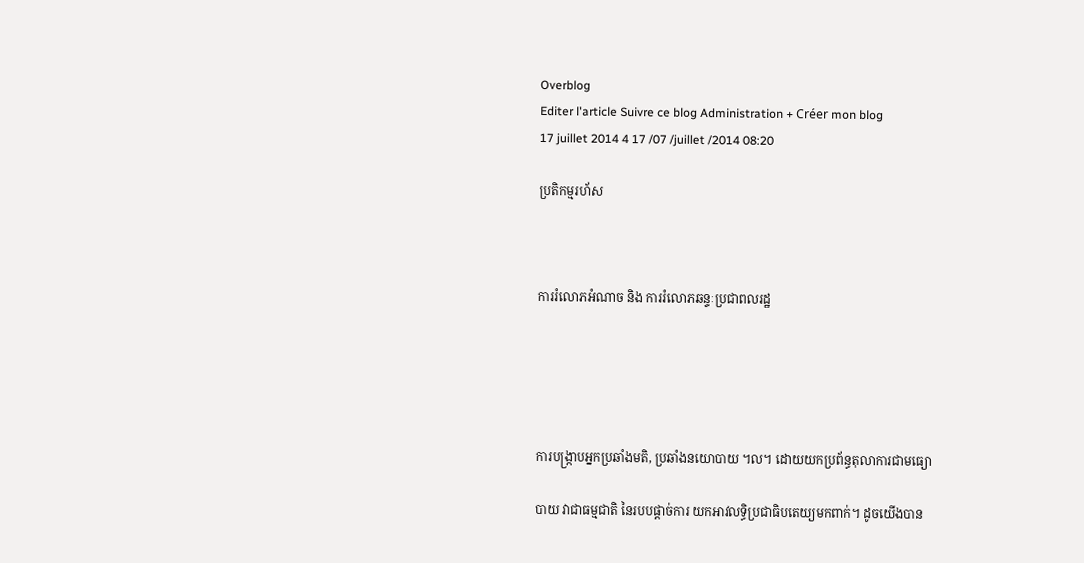Overblog
Editer l'article Suivre ce blog Administration + Créer mon blog
17 juillet 2014 4 17 /07 /juillet /2014 08:20

ប្រតិកម្មរហ័ស



ការរំលោភអំណាច និង ការរំលោភឆន្ទៈប្រជាពលរដ្ឋ





ការបង្ក្រាបអ្នកប្រឆាំងមតិ, ប្រឆាំងនយោបាយ ។ល។ ដោយយកប្រព័ន្ធតុលាការជាមធ្យោ

បាយ វាជាធម្មជាតិ នៃរបបផ្តាច់ការ យកអាវលទ្ធិប្រជាធិបតេយ្យមកពាក់។ ដូចយើងបាន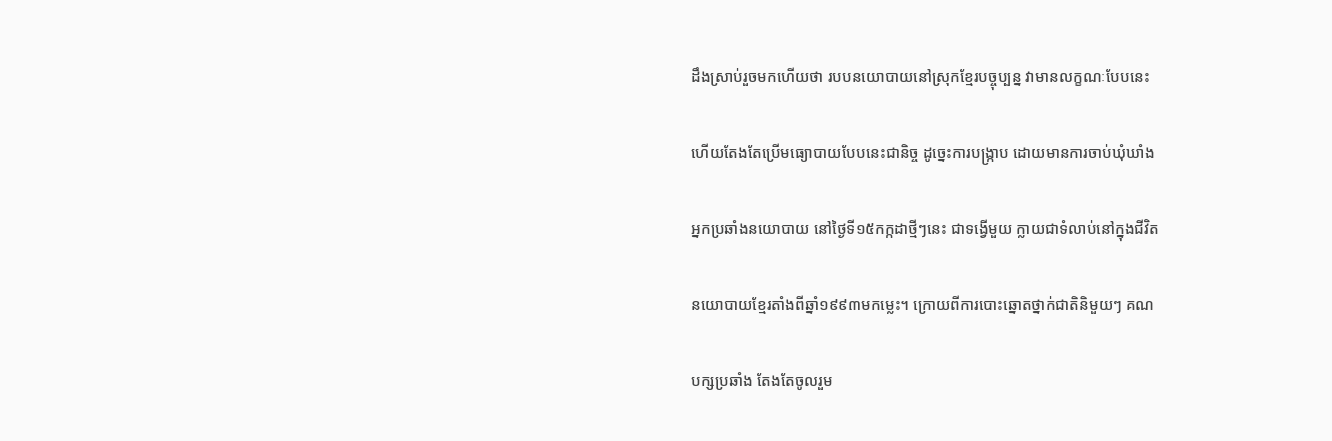ដឹងស្រាប់រួចមកហើយថា របបនយោបាយនៅស្រុកខ្មែរបច្ចុប្បន្ន វាមានលក្ខណៈបែបនេះ

ហើយតែងតែប្រើមធ្យោបាយបែបនេះជានិច្ច ដូច្នេះការបង្ក្រាប ដោយមានការចាប់ឃុំឃាំង

អ្នកប្រឆាំងនយោបាយ នៅថ្ងៃទី១៥កក្កដាថ្មីៗនេះ ជាទង្វើមួយ ក្លាយជាទំលាប់នៅក្នុងជីវិត

នយោបាយខ្មែរតាំងពីឆ្នាំ១៩៩៣មកម្លេះ។ ក្រោយពីការបោះឆ្នោតថ្នាក់ជាតិនិមួយៗ គណ

បក្សប្រឆាំង តែងតែចូលរួម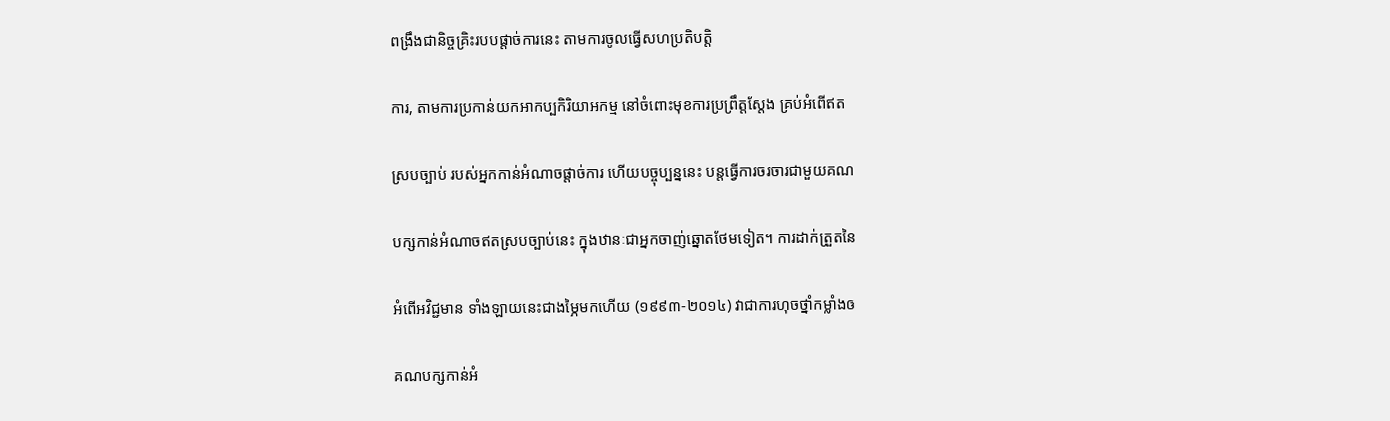ពង្រឹងជានិច្ចគ្រិះរបបផ្តាច់ការនេះ តាមការចូលធ្វើសហប្រតិបត្តិ

ការ, តាមការប្រកាន់យកអាកប្បកិរិយាអកម្ម នៅចំពោះមុខការប្រព្រឹត្តស្តែង គ្រប់អំពើឥត

ស្របច្បាប់ របស់អ្នកកាន់អំណាចផ្តាច់ការ ហើយបច្ចុប្បន្ននេះ បន្តធ្វើការចរចារជាមួយគណ

បក្សកាន់អំណាចឥតស្របច្បាប់នេះ ក្នុងឋានៈជាអ្នកចាញ់ឆ្នោតថែមទៀត។ ការដាក់ត្រួតនៃ

អំពើអវិជ្ជមាន ទាំងឡាយនេះជាងម្ភៃមកហើយ (១៩៩៣-២០១៤) វាជាការហុចថ្នាំកម្លាំងឲ

គណបក្សកាន់អំ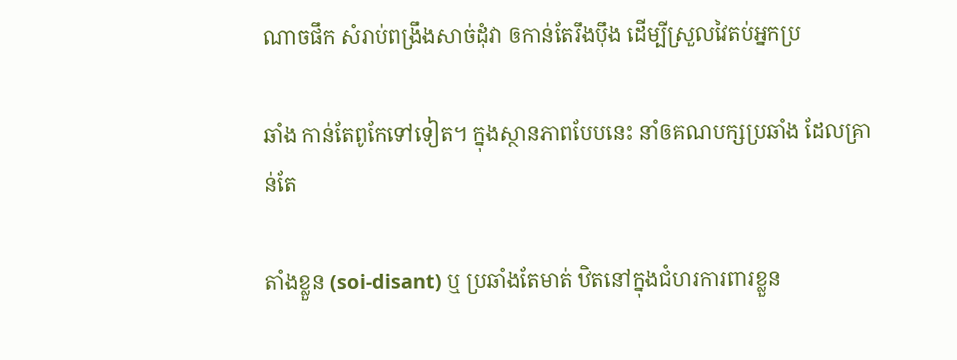ណាចផឹក សំរាប់ពង្រឹងសាច់ដុំវា ឲកាន់តែរឹងប៉ឹង ដើម្បីស្រួលវៃតប់អ្នកប្រ

ឆាំង កាន់តែពូកែទៅទៀត។ ក្នុងស្ថានភាពបែបនេះ នាំឲគណបក្សប្រឆាំង ដែលគ្រាន់តែ

តាំងខ្លួន (soi-disant) ឬ ប្រឆាំងតែមាត់ ឋិតនៅក្នុងជំហរការពារខ្លួន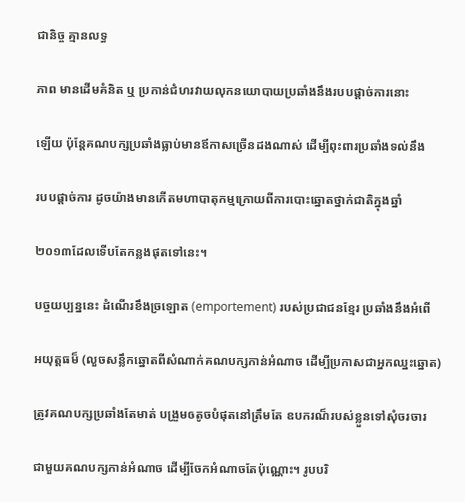ជានិច្ច គ្មានលទ្ធ

ភាព មានដើមគំនិត ឬ ប្រកាន់ជំហរវាយលុកនយោបាយប្រឆាំងនឹងរបបផ្តាច់ការនោះ

ឡើយ ប៉ុន្តែគណបក្សប្រឆាំងធ្លាប់មានឪកាសច្រើនដងណាស់ ដើម្បីពុះពារប្រឆាំងទល់នឹង

របបផ្តាច់ការ ដូចយ៉ាងមានកើតមហាបាតុកម្មក្រោយពីការបោះឆ្នោតថ្នាក់ជាតិក្នុងឆ្នាំ

២០១៣ដែលទើបតែកន្លងផុតទៅនេះ។

បច្ចយប្បន្ននេះ ដំណើរខឹងច្រឡោត (emportement) របស់ប្រជាជនខ្មែរ ប្រឆាំងនឹងអំពើ

អយុត្តធម៏ (លួចសន្លឹកឆ្នោតពីសំណាក់គណបក្សកាន់អំណាច ដើម្បីប្រកាសជាអ្នកឈ្នះឆ្នោត)

ត្រូវគណបក្សប្រឆាំងតែមាត់ បង្រួមឲតូចបំផុតនៅត្រឹមតែ ឧបករណ៏របស់ខ្លួនទៅសុំចរចារ

ជាមួយគណបក្សកាន់អំណាច ដើម្បីចែកអំណាចតែប៉ុណ្ណោះ។ រូបបរិ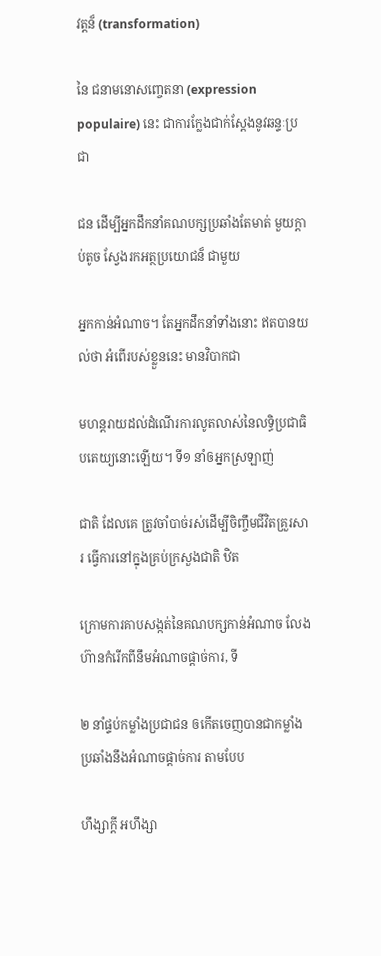វត្តន៏ (transformation)

នៃ ជនាមនោសញ្ចេតនា (expression populaire) នេះ ជាការក្លែងជាក់ស្តែងនូវឆន្ទៈប្រជា

ជន ដើម្បីអ្នកដឹកនាំគណបក្សប្រឆាំងតែមាត់ មួយក្តាប់តូច ស្វែងរកអត្ថប្រយោជន៏ ជាមួយ

អ្នកកាន់អំណាច។ តែអ្នកដឹកនាំទាំងនោះ ឥតបានយល់ថា អំពើរបស់ខ្លួននេះ មានវិបាកជា

មហន្តរាយដល់ដំណើរការលូតលាស់នៃលទ្ធិប្រជាធិបតេយ្យនោះឡើយ។ ទី១ នាំឲអ្នកស្រឡាញ់

ជាតិ ដែលគេ ត្រូវចាំបាច់រស់ដើម្បីចិញ្ចឹមជីវិតគ្រួរសារ ធ្វើការនៅក្នុងគ្រប់ក្រសួងជាតិ ឋិត

ក្រោមការគាបសង្កត់នៃគណបក្សកាន់អំណាច លែងហ៊ានកំរើកពីនឹមអំណាចផ្តាច់ការ, ទី

២ នាំផ្ទប់កម្លាំងប្រជាជន ឲកើតចេញបានជាកម្លាំងប្រឆាំងនឹងអំណាចផ្តាច់ការ តាមបែប

ហឹង្សាក្តី អហឹង្សា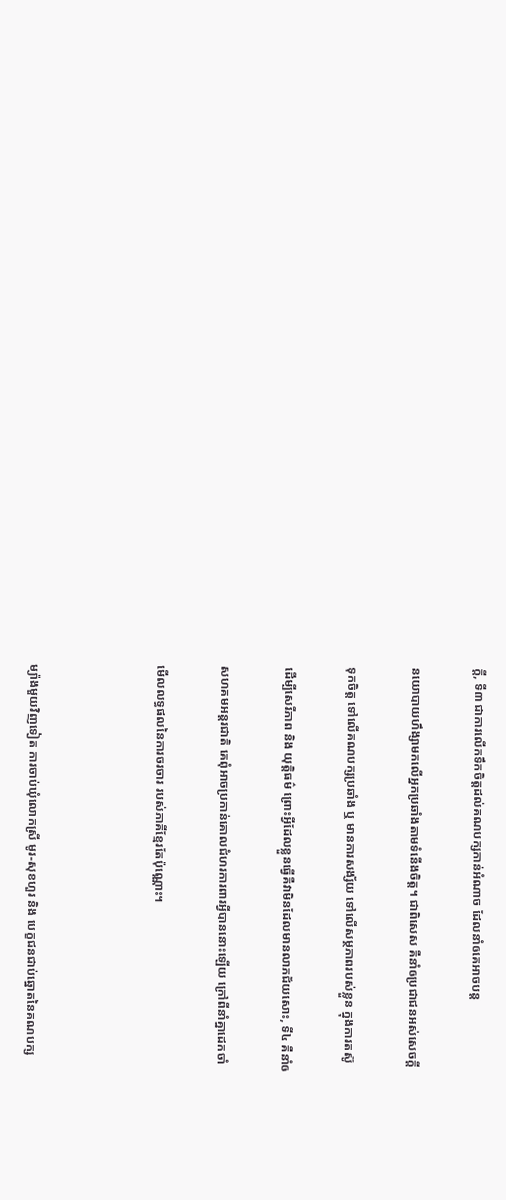ក្តី, ទី៣ ជាការលើកទឹកចិត្តដល់គណបក្សកាន់អំណាច ដែលនាំឲគេអាចបន្ត

នយោបាយហឹង្សាមកលើអ្នកប្រឆាំងតាមទំនើងចិត្ត។ ជាពិសេស គឺនាំឲប្រជាជនអស់សេចក្តី

ទុកចិត្ត ទៅលើគណបក្សប្រឆាំង ឬ មានការសង្ស័យ ទៅលើសម្ថភាពរបស់ខ្លួន ក្នុងការតស៊ូ

ដើម្បីសេរីភាព និង យុត្តិធម៌ ព្រោះអ្វីដែលខ្លួនធ្វើគឺវាមិនដែលមានលាភជ័យសោះ, ទី៤ គឺនាំឲ

សហគមអន្តរជាតិ គេពុំអាចប្រកាន់គោលជំហរការពារអ្វីបាននោះឡើយ ក្រៅពីនាំគ្នាដេកចាំ

មើលលទ្ធផលនៃការចរចារ របស់ភាគីខ្មែរតែប៉ុណ្ណោះ។



ម្យ៉ាងមួយវិញទៀត ការចាប់ឃុំលោកស្រី មូរ-សុខហួរ និង បេក្ខជនជាប់ឆ្នោតនៃគណបក្ស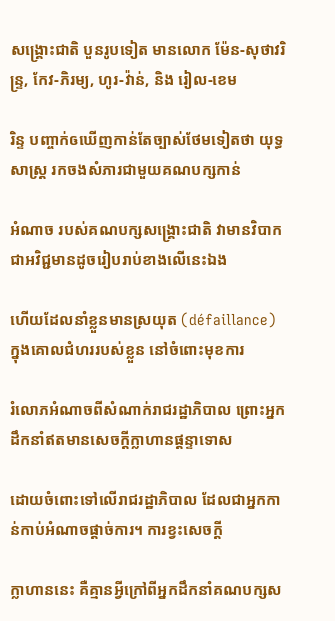សង្គ្រោះជាតិ បួនរូបទៀត មានលោក ម៉ែន-សុថាវរិន្ទ្រ, កែវ-ភិរម្យ, ហូរ-វ៉ាន់, និង រៀល-ខេម

រិន្ទ បញ្ចាក់ឲឃើញកាន់តែច្បាស់ថែមទៀតថា យុទ្ធសាស្ត្រ រកចងសំភារជាមួយគណបក្សកាន់

អំណាច របស់គណបក្សសង្គ្រោះជាតិ វាមានវិបាកជាអវិជ្ជមានដូចរៀបរាប់ខាងលើនេះឯង

ហើយដែលនាំខ្លួនមានស្រយុត (défaillance) ក្នុងគោលជំហររបស់ខ្លួន នៅចំពោះមុខការ

រំលោភអំណាចពីសំណាក់រាជរដ្ឋាភិបាល ព្រោះអ្នកដឹកនាំឥតមានសេចក្តីក្លាហានផ្តន្ទាទោស

ដោយចំពោះទៅលើរាជរដ្ឋាភិបាល ដែលជាអ្នកកាន់កាប់អំណាចផ្តាច់ការ។ ការខ្វះសេចក្តី

ក្លាហាននេះ គឺគ្មានអ្វីក្រៅពីអ្នកដឹកនាំគណបក្សស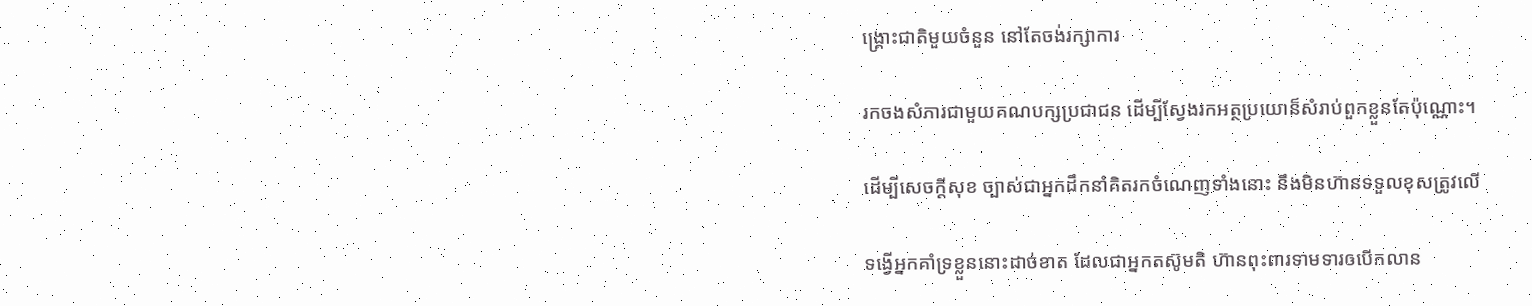ង្គ្រោះជាតិមួយចំនួន នៅតែចង់រក្សាការ

រកចងសំភារជាមួយគណបក្សប្រជាជន ដើម្បីស្វែងរកអត្ថប្រយោន៏សំរាប់ពួកខ្លួនតែប៉ុណ្ណោះ។

ដើម្បីសេចក្តីសុខ ច្បាស់ជាអ្នកដឹកនាំគិតរកចំណេញទាំងនោះ នឹងមិនហ៊ានទទួលខុសត្រូវលើ

ទង្វើអ្នកគាំទ្រខ្លួននោះដាច់ខាត ដែលជាអ្នកតស៊ូមតិ ហ៊ានពុះពារទាមទារឲបើកលាន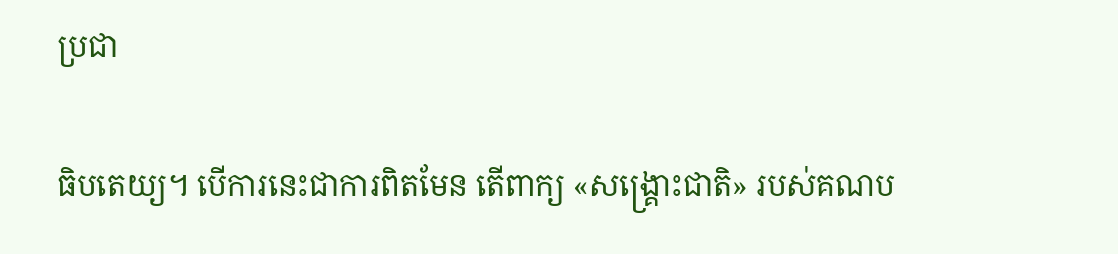ប្រជា

ធិបតេយ្យ។ បើការនេះជាការពិតមែន តើពាក្យ «សង្គ្រោះជាតិ» របស់គណប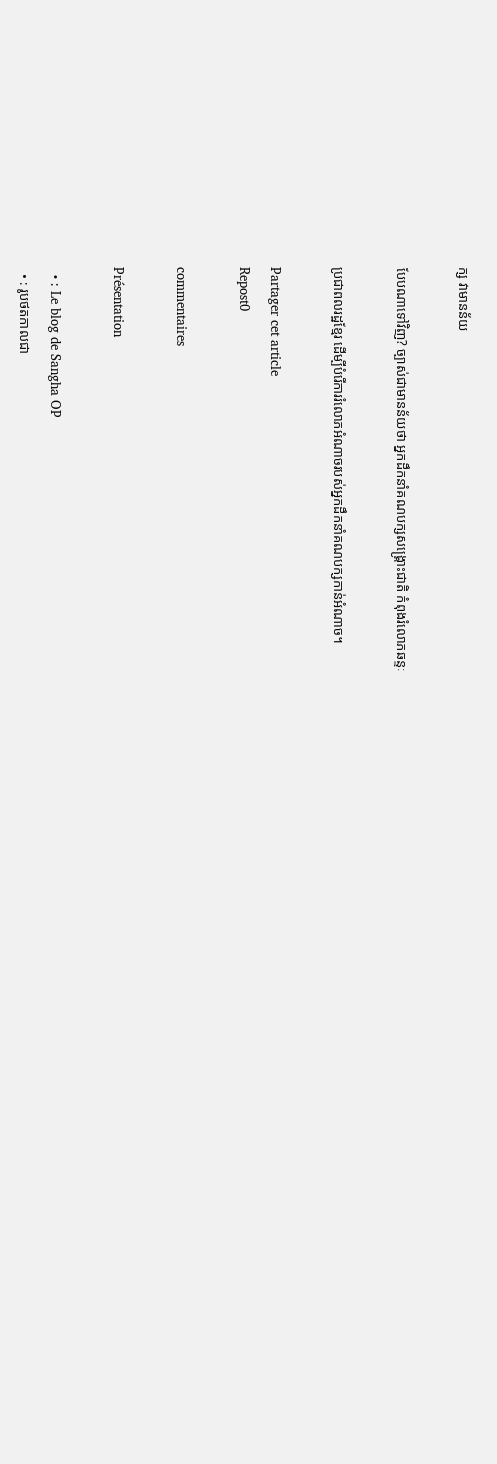ក្ស វាមានន័យ

បែបណាទៅវិញ? ច្បាស់ជាមានន័យថា អ្នកដឹកនាំគណបក្សសង្គ្រោះជាតិ កំពុងរំលោភឆន្ទៈ

ប្រជាពលរដ្ឋខ្មែរ ដើម្បីបំរើការរំលោភអំណាចរបស់អ្នកដឹកនាំគណបក្សកាន់អំណាច។

Partager cet article
Repost0

commentaires

Présentation

  • : Le blog de Sangha OP
  • : រូបថតកាលជា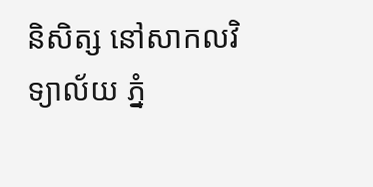និសិត្ស នៅសាកលវិទ្យាល័យ ភ្នំ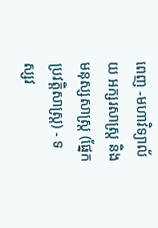ពេញ -មហាវិទ្យាល័យ អក្សរសាស្ត្រ និង មនុស្សសាស្ត្រ (ផ្នែកប្រវត្តិសាស្ត្រ) - ទស្សវ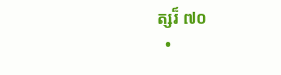ត្សរ៏ ៧០
  •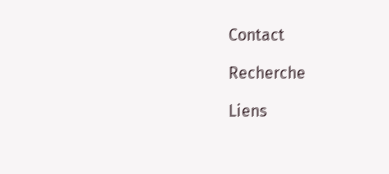Contact

Recherche

Liens